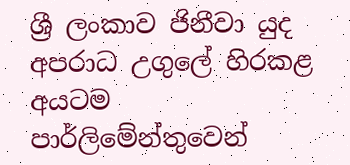ශ්‍රී ලංකාව ජිනීවා යුද අපරාධ උගුලේ හිරකළ අයටම පාර්ලිමේන්තුවෙන්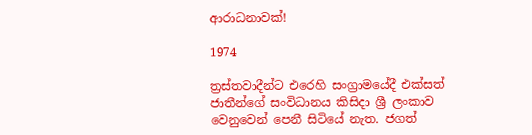ආරාධනාවක්!

1974

ත්‍රස්තවාදීන්ට එරෙහි සංග්‍රාමයේදී එක්සත් ජාතීන්ගේ සංවිධානය කිසිදා ශ්‍රී ලංකාව වෙනුවෙන් පෙනී සිටියේ නැත. ජගත්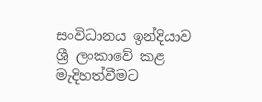සංවිධානය ඉන්දියාව ශ්‍රී ලංකාවේ කළ මැදිහත්වීමට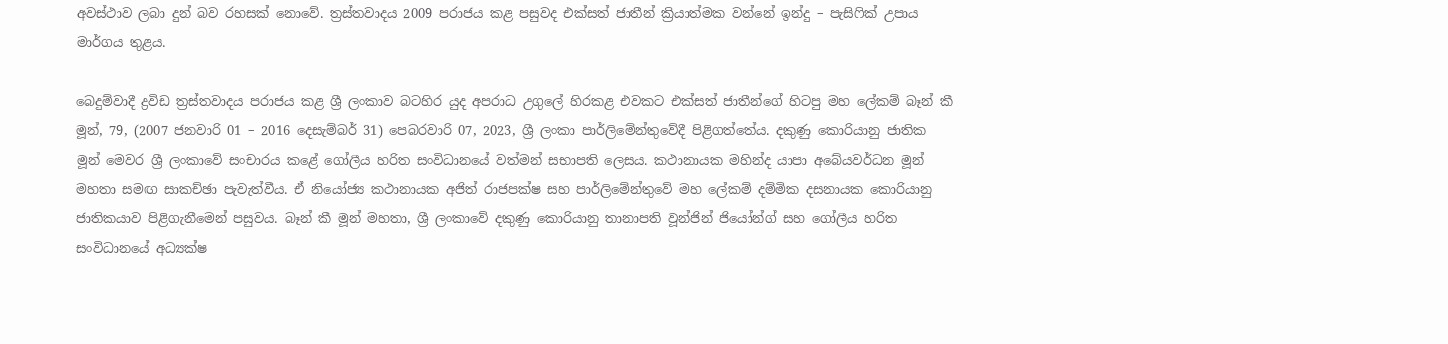අවස්ථාව ලබා දුන් බව රහසක් නොවේ. ත්‍රස්තවාදය 2009 පරාජය කළ පසුවද එක්සත් ජාතීන් ක්‍රියාත්මක වන්නේ ඉන්දු – පැසිෆික් උපාය මාර්ගය තුළය.

බෙදුම්වාදී ද්‍රවිඩ ත්‍රස්තවාදය පරාජය කළ ශ්‍රී ලංකාව බටහිර යුද අපරාධ උගුලේ හිරකළ එවකට එක්සත් ජාතීන්ගේ හිටපු මහ ලේකම් බෑන් කී මූන්, 79, (2007 ජනවාරි 01 – 2016 දෙසැම්බර් 31) පෙබරවාරි 07, 2023, ශ්‍රී ලංකා පාර්ලිමේන්තුවේදී පිළිගත්තේය. දකුණු කොරියානු ජාතික මූන් මෙවර ශ්‍රී ලංකාවේ සංචාරය කළේ ගෝලීය හරිත සංවිධානයේ වත්මන් සභාපති ලෙසය. කථානායක මහින්ද යාපා අබේයවර්ධන මූන් මහතා සමඟ සාකච්ඡා පැවැත්වීය. ඒ නියෝජ්‍ය කථානායක අජිත් රාජපක්ෂ සහ පාර්ලිමේන්තුවේ මහ ලේකම් දම්මික දසනායක කොරියානු ජාතිකයාව පිළිගැනීමෙන් පසුවය. බෑන් කී මූන් මහතා, ශ්‍රී ලංකාවේ දකුණු කොරියානු තානාපති වූන්ජින් ජියෝන්ග් සහ ගෝලීය හරිත සංවිධානයේ අධ්‍යක්ෂ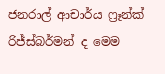ජනරාල් ආචාර්ය ෆ්‍රෑන්ක් රිජ්ස්බර්මන් ද මෙම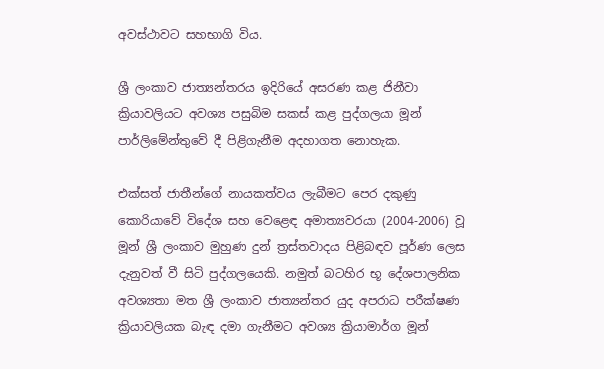අවස්ථාවට සහභාගි විය.

ශ්‍රී ලංකාව ජාත්‍යන්තරය ඉදිරියේ අසරණ කළ ජිනීවා ක්‍රියාවලියට අවශ්‍ය පසුබිම සකස් කළ පුද්ගලයා මූන් පාර්ලිමේන්තුවේ දී පිළිගැනීම අදහාගත නොහැක.

එක්සත් ජාතීන්ගේ නායකත්වය ලැබීමට පෙර දකුණු කොරියාවේ විදේශ සහ වෙළෙඳ අමාත්‍යවරයා (2004-2006) වූ මූන් ශ්‍රී ලංකාව මුහුණ දුන් ත්‍රස්තවාදය පිළිබඳව පූර්ණ ලෙස දැනුවත් වී සිටි පුද්ගලයෙකි. නමුත් බටහිර භූ දේශපාලනික අවශ්‍යතා මත ශ්‍රී ලංකාව ජාත්‍යන්තර යුද අපරාධ පරීක්ෂණ ක්‍රියාවලියක බැඳ දමා ගැනීමට අවශ්‍ය ක්‍රියාමාර්ග මූන්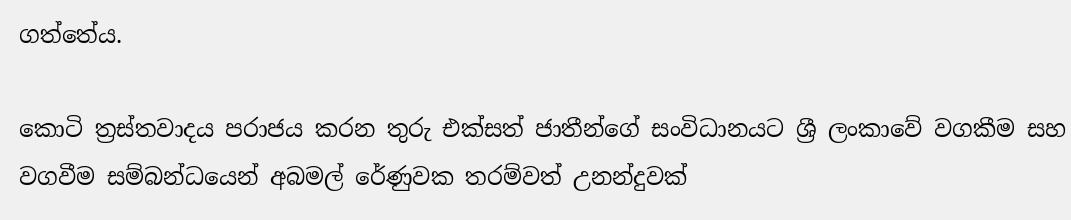ගත්තේය.

කොටි ත්‍රස්තවාදය පරාජය කරන තුරු එක්සත් ජාතීන්ගේ සංවිධානයට ශ්‍රී ලංකාවේ වගකීම සහ වගවීම සම්බන්ධයෙන් අබමල් රේණුවක තරම්වත් උනන්දුවක්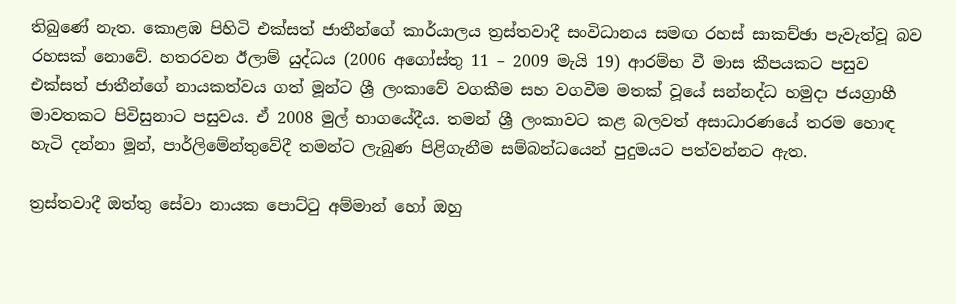තිබුණේ නැත. කොළඹ පිහිටි එක්සත් ජාතීන්ගේ කාර්යාලය ත්‍රස්තවාදී සංවිධානය සමඟ රහස් සාකච්ඡා පැවැත්වූ බව රහසක් නොවේ. හතරවන ඊලාම් යුද්ධය (2006 අගෝස්තු 11 – 2009 මැයි 19) ආරම්භ වී මාස කීපයකට පසුව එක්සත් ජාතීන්ගේ නායකත්වය ගත් මූන්ට ශ්‍රී ලංකාවේ වගකීම සහ වගවීම මතක් වූයේ සන්නද්ධ හමුදා ජයග්‍රාහී මාවතකට පිවිසුනාට පසුවය. ඒ 2008 මුල් භාගයේදීය. තමන් ශ්‍රී ලංකාවට කළ බලවත් අසාධාරණයේ තරම හොඳ හැටි දන්නා මූන්, පාර්ලිමේන්තුවේදී තමන්ට ලැබුණ පිළිගැනීම සම්බන්ධයෙන් පුදුමයට පත්වන්නට ඇත.

ත්‍රස්තවාදී ඔත්තු සේවා නායක පොට්ටු අම්මාන් හෝ ඔහු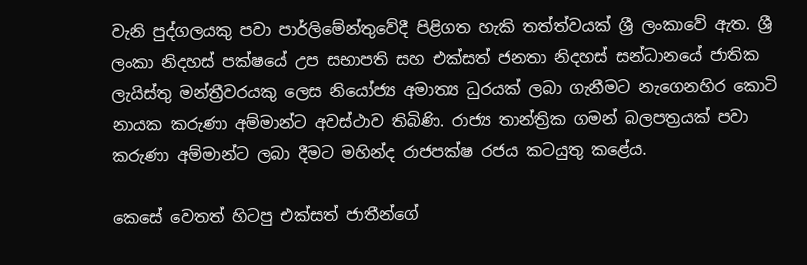වැනි පුද්ගලයකු පවා පාර්ලිමේන්තුවේදී පිළිගත හැකි තත්ත්වයක් ශ්‍රී ලංකාවේ ඇත. ශ්‍රී ලංකා නිදහස් පක්ෂයේ උප සභාපති සහ එක්සත් ජනතා නිදහස් සන්ධානයේ ජාතික ලැයිස්තු මන්ත්‍රීවරයකු ලෙස නියෝජ්‍ය අමාත්‍ය ධුරයක් ලබා ගැනීමට නැගෙනහිර කොටි නායක කරුණා අම්මාන්ට අවස්ථාව තිබිණි. රාජ්‍ය තාන්ත්‍රික ගමන් බලපත්‍රයක් පවා කරුණා අම්මාන්ට ලබා දීමට මහින්ද රාජපක්ෂ රජය කටයුතු කළේය.

කෙසේ වෙතත් හිටපු එක්සත් ජාතීන්ගේ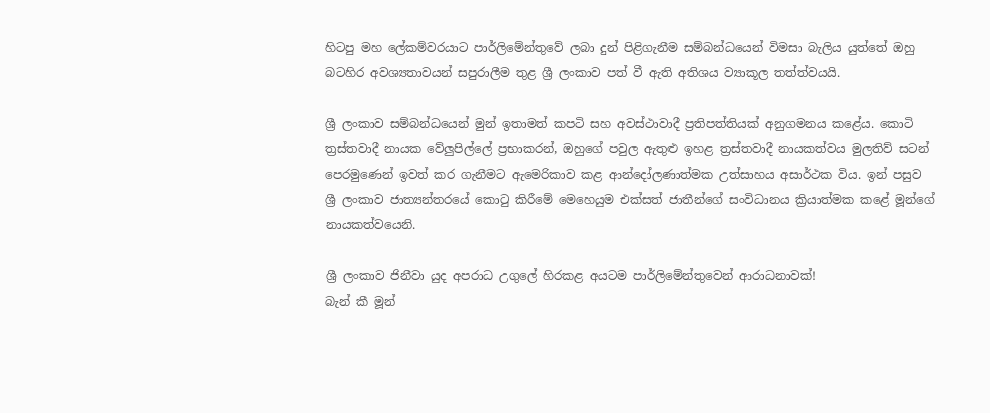හිටපු මහ ලේකම්වරයාට පාර්ලිමේන්තුවේ ලබා දුන් පිළිගැනීම සම්බන්ධයෙන් විමසා බැලිය යුත්තේ ඔහු බටහිර අවශ්‍යතාවයන් සපුරාලීම තුළ ශ්‍රී ලංකාව පත් වී ඇති අතිශය ව්‍යාකූල තත්ත්වයයි.

ශ්‍රී ලංකාව සම්බන්ධයෙන් මුන් ඉතාමත් කපටි සහ අවස්ථාවාදී ප්‍රතිපත්තියක් අනුගමනය කළේය. කොටි ත්‍රස්තවාදී නායක වේලුපිල්ලේ ප්‍රභාකරන්, ඔහුගේ පවුල ඇතුළු ඉහළ ත්‍රස්තවාදී නායකත්වය මුලතිව් සටන් පෙරමුණෙන් ඉවත් කර ගැනීමට ඇමෙරිකාව කළ ආන්දෝලණාත්මක උත්සාහය අසාර්ථක විය. ඉන් පසුව ශ්‍රී ලංකාව ජාත්‍යන්තරයේ කොටු කිරීමේ මෙහෙයුම එක්සත් ජාතීන්ගේ සංවිධානය ක්‍රියාත්මක කළේ මූන්ගේ නායකත්වයෙනි.

ශ්‍රී ලංකාව ජිනීවා යුද අපරාධ උගුලේ හිරකළ අයටම පාර්ලිමේන්තුවෙන් ආරාධනාවක්!
බැන් කී මූන්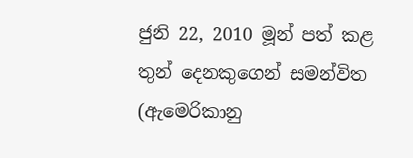ජුනි 22, 2010 මූන් පත් කළ තුන් දෙනකුගෙන් සමන්විත (ඇමෙරිකානු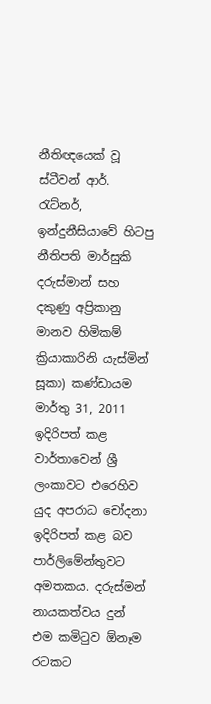නීතිඥයෙක් වූ ස්ටීවන් ආර්. රැට්නර්, ඉන්දුනීසියාවේ හිටපු නීතිපති මාර්සුකි දරුස්මාන් සහ දකුණු අප්‍රිකානු මානව හිමිකම් ක්‍රියාකාරිනි යැස්මින් සූකා) කණ්ඩායම මාර්තු 31, 2011 ඉදිරිපත් කළ වාර්තාවෙන් ශ්‍රී ලංකාවට එරෙහිව යුද අපරාධ චෝදනා ඉදිරිපත් කළ බව පාර්ලිමේන්තුවට අමතකය. දරුස්මන් නායකත්වය දුන් එම කමිටුව ඕනෑම රටකට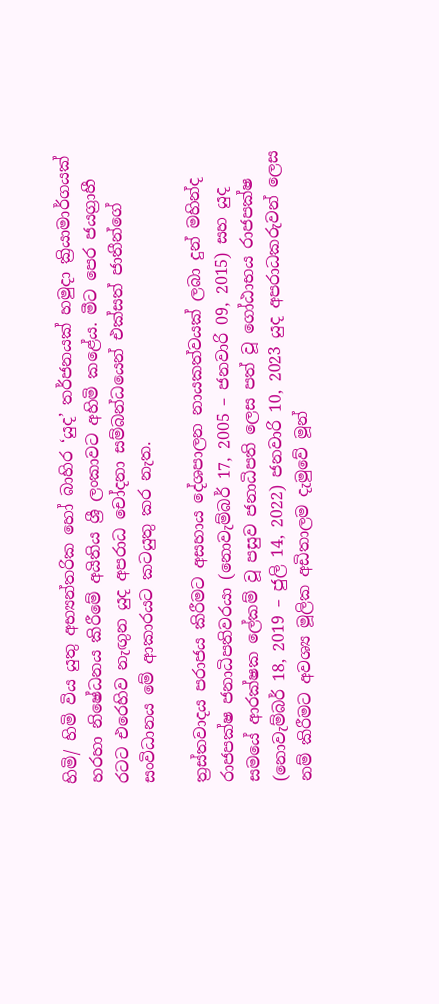හිමි/ හිමි විය යුතු අභ්‍යන්තරික හෝ බාහිර ‘යුද’ තර්ජනයක් හමුදා ක්‍රියාමාර්ගයක් හරහා නිෂේධනය කිරීමේ අයිතිය ශ්‍රී ලංකාවට අහිමි කළේය. මීට පෙර ජයග්‍රාහී රටට එරෙහිව නැඟුන යුද අපරාධ චෝදනා සම්බන්ධයෙන් එක්සත් ජාතීන්ගේ සංවිධානය මේ ආකාරයට කටයුතු කර නැත.

ත්‍රස්තවාදය පරාජය කිරීමට අසහාය දේශපාලන නායකත්වයක් ලබා දුන් මහින්ද රාජපක්ෂ ජනාධිපතිවරයා (නොවැම්බර් 17, 2005 – ජනවාරි 09, 2015) සහ යුද සමයේ ආරක්ෂක ලේකම් වූ පසුව ජනාධිපති ලෙස පත් වූ ගෝඨාභය රාජපක්ෂ (නොවැම්බර් 18, 2019 – ජුලි 14, 2022) ජනවාරි 10, 2023 යුද අපරාධකරුවන් ලෙස නම් කිරීමට අවශ්‍ය මූලික අඩිතාලම දැමුවේ මූන්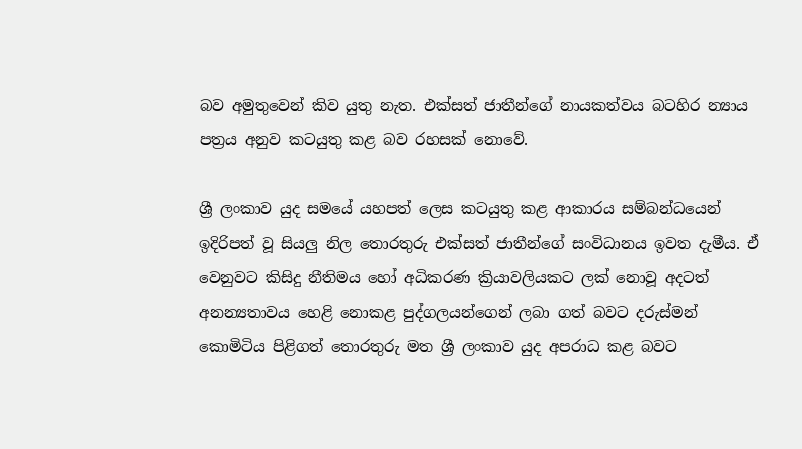බව අමුතුවෙන් කිව යුතු නැත. එක්සත් ජාතීන්ගේ නායකත්වය බටහිර න්‍යාය පත්‍රය අනුව කටයුතු කළ බව රහසක් නොවේ.

ශ්‍රී ලංකාව යුද සමයේ යහපත් ලෙස කටයුතු කළ ආකාරය සම්බන්ධයෙන් ඉදිරිපත් වූ සියලු නිල තොරතුරු එක්සත් ජාතීන්ගේ සංවිධානය ඉවත දැමීය. ඒ වෙනුවට කිසිදු නීතිමය හෝ අධිකරණ ක්‍රියාවලියකට ලක් නොවූ අදටත් අනන්‍යතාවය හෙළි නොකළ පුද්ගලයන්ගෙන් ලබා ගත් බවට දරුස්මන් කොමිටිය පිළිගත් තොරතුරු මත ශ්‍රී ලංකාව යුද අපරාධ කළ බවට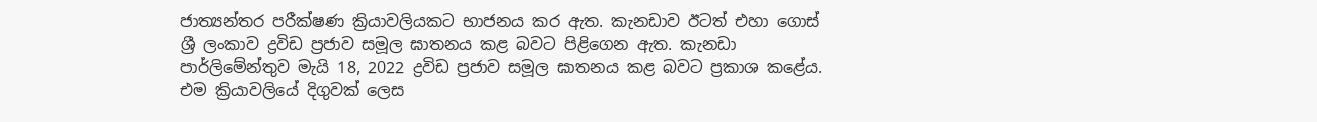ජාත්‍යන්තර පරීක්ෂණ ක්‍රියාවලියකට භාජනය කර ඇත. කැනඩාව ඊටත් එහා ගොස් ශ්‍රී ලංකාව ද්‍රවිඩ ප්‍රජාව සමූල ඝාතනය කළ බවට පිළිගෙන ඇත. කැනඩා පාර්ලිමේන්තුව මැයි 18, 2022 ද්‍රවිඩ ප්‍රජාව සමූල ඝාතනය කළ බවට ප්‍රකාශ කළේය. එම ක්‍රියාවලියේ දිගුවක් ලෙස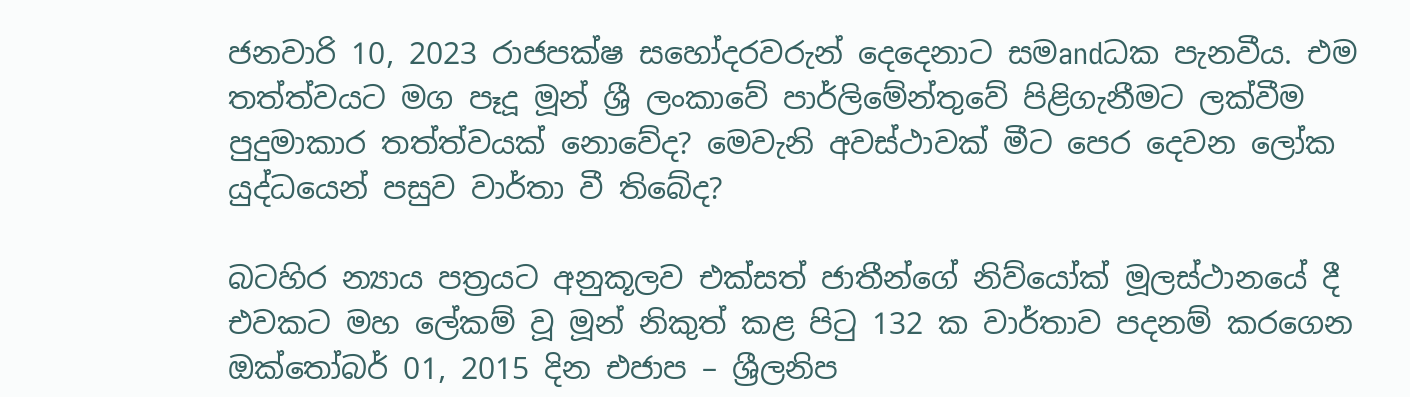ජනවාරි 10, 2023 රාජපක්ෂ සහෝදරවරුන් දෙදෙනාට සමandධක පැනවීය. එම තත්ත්වයට මග පෑදූ මූන් ශ්‍රී ලංකාවේ පාර්ලිමේන්තුවේ පිළිගැනීමට ලක්වීම පුදුමාකාර තත්ත්වයක් නොවේද? මෙවැනි අවස්ථාවක් මීට පෙර දෙවන ලෝක යුද්ධයෙන් පසුව වාර්තා වී තිබේද?

බටහිර න්‍යාය පත්‍රයට අනුකූලව එක්සත් ජාතීන්ගේ නිව්යෝක් මූලස්ථානයේ දී එවකට මහ ලේකම් වූ මූන් නිකුත් කළ පිටු 132 ක වාර්තාව පදනම් කරගෙන ඔක්තෝබර් 01, 2015 දින එජාප – ශ්‍රීලනිප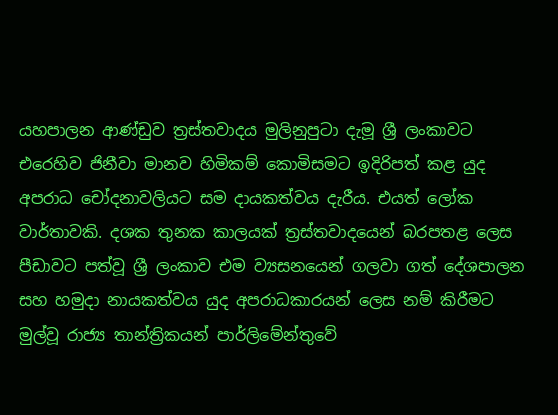යහපාලන ආණ්ඩුව ත්‍රස්තවාදය මුලිනුපුටා දැමූ ශ්‍රී ලංකාවට එරෙහිව ජිනීවා මානව හිමිකම් කොමිසමට ඉදිරිපත් කළ යුද අපරාධ චෝදනාවලියට සම දායකත්වය දැරීය. එයත් ලෝක වාර්තාවකි. දශක තුනක කාලයක් ත්‍රස්තවාදයෙන් බරපතළ ලෙස පීඩාවට පත්වූ ශ්‍රී ලංකාව එම ව්‍යසනයෙන් ගලවා ගත් දේශපාලන සහ හමුදා නායකත්වය යුද අපරාධකාරයන් ලෙස නම් කිරීමට මුල්වූ රාජ්‍ය තාන්ත්‍රිකයන් පාර්ලිමේන්තුවේ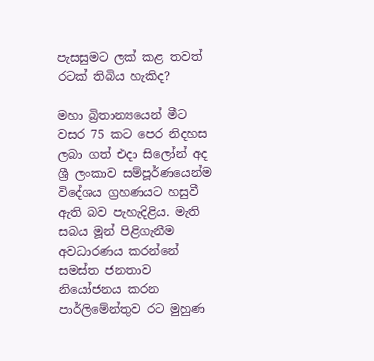පැසසුමට ලක් කළ තවත් රටක් තිබිය හැකිද?

මහා බ්‍රිතාන්‍යයෙන් මීට වසර 75 කට පෙර නිදහස ලබා ගත් එදා සිලෝන් අද ශ්‍රී ලංකාව සම්පූර්ණයෙන්ම විදේශය ග්‍රහණයට හසුවී ඇති බව පැහැදිළිය. මැති සබය මූන් පිළිගැනීම අවධාරණය කරන්නේ සමස්ත ජනතාව නියෝජනය කරන පාර්ලිමේන්තුව රට මුහුණ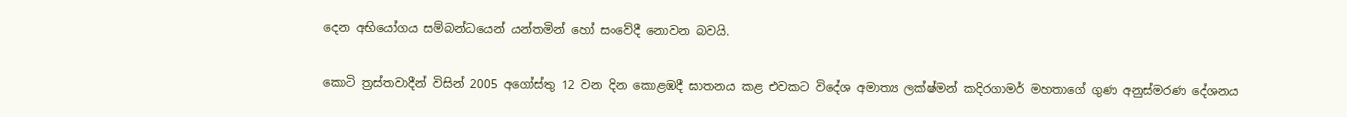දෙන අභියෝගය සම්බන්ධයෙන් යන්තමින් හෝ සංවේදී නොවන බවයි.

කොටි ත්‍රස්තවාදීන් විසින් 2005 අගෝස්තු 12 වන දින කොළඹදී ඝාතනය කළ එවකට විදේශ අමාත්‍ය ලක්ෂ්මන් කදිරගාමර් මහතාගේ ගුණ අනුස්මරණ දේශනය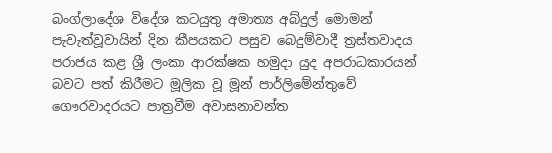බංග්ලාදේශ විදේශ කටයුතු අමාත්‍ය අබ්දුල් මොමන් පැවැත්වූවායින් දින කීපයකට පසුව බෙදුම්වාදී ත්‍රස්තවාදය පරාජය කළ ශ්‍රී ලංකා ආරක්ෂක හමුදා යුද අපරාධකාරයන් බවට පත් කිරීමට මූලික වූ මූන් පාර්ලිමේන්තුවේ ගෞරවාදරයට පාත්‍රවීම අවාසනාවන්ත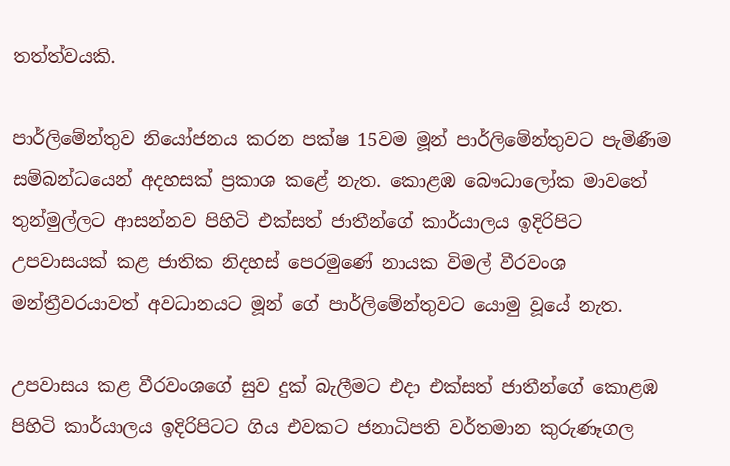තත්ත්වයකි.

පාර්ලිමේන්තුව නියෝජනය කරන පක්ෂ 15වම මූන් පාර්ලිමේන්තුවට පැමිණීම සම්බන්ධයෙන් අදහසක් ප්‍රකාශ කළේ නැත. කොළඹ බෞධාලෝක මාවතේ තුන්මුල්ලට ආසන්නව පිහිටි එක්සත් ජාතීන්ගේ කාර්යාලය ඉදිරිපිට උපවාසයක් කළ ජාතික නිදහස් පෙරමුණේ නායක විමල් වීරවංශ මන්ත්‍රීවරයාවත් අවධානයට මූන් ගේ පාර්ලිමේන්තුවට යොමු වූයේ නැත.

උපවාසය කළ වීරවංශගේ සුව දුක් බැලීමට එදා එක්සත් ජාතීන්ගේ කොළඹ පිහිටි කාර්යාලය ඉදිරිපිටට ගිය එවකට ජනාධිපති වර්තමාන කුරුණෑගල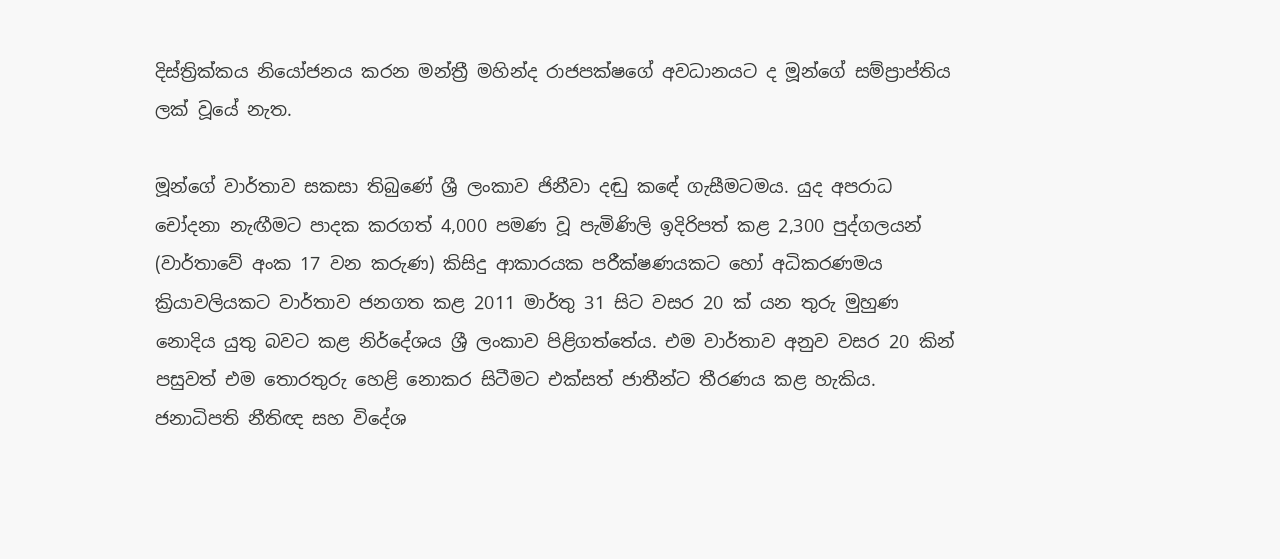දිස්ත්‍රික්කය නියෝජනය කරන මන්ත්‍රී මහින්ද රාජපක්ෂගේ අවධානයට ද මූන්ගේ සම්ප්‍රාප්තිය ලක් වූයේ නැත.

මූන්ගේ වාර්තාව සකසා තිබුණේ ශ්‍රී ලංකාව ජිනීවා දඬු කඳේ ගැසීමටමය. යුද අපරාධ චෝදනා නැඟීමට පාදක කරගත් 4,000 පමණ වූ පැමිණිලි ඉදිරිපත් කළ 2,300 පුද්ගලයන් (වාර්තාවේ අංක 17 වන කරුණ) කිසිදු ආකාරයක පරීක්ෂණයකට හෝ අධිකරණමය ක්‍රියාවලියකට වාර්තාව ජනගත කළ 2011 මාර්තු 31 සිට වසර 20 ක් යන තුරු මුහුණ නොදිය යුතු බවට කළ නිර්දේශය ශ්‍රී ලංකාව පිළිගත්තේය. එම වාර්තාව අනුව වසර 20 කින් පසුවත් එම තොරතුරු හෙළි නොකර සිටීමට එක්සත් ජාතීන්ට තීරණය කළ හැකිය. ජනාධිපති නීතිඥ සහ විදේශ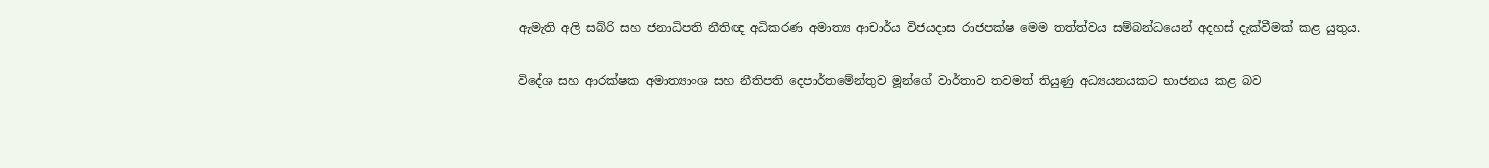ඇමැති අලි සබ්රි සහ ජනාධිපති නීතිඥ අධිකරණ අමාත්‍ය ආචාර්ය විජයදාස රාජපක්ෂ මෙම තත්ත්වය සම්බන්ධයෙන් අදහස් දැක්වීමක් කළ යුතුය.

විදේශ සහ ආරක්ෂක අමාත්‍යාංශ සහ නීතිපති දෙපාර්තමේන්තුව මූන්ගේ වාර්තාව තවමත් තියුණු අධ්‍යයනයකට භාජනය කළ බව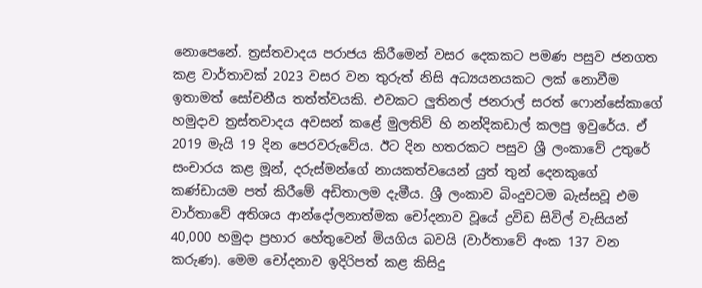නොපෙනේ. ත්‍රස්තවාදය පරාජය කිරීමෙන් වසර දෙකකට පමණ පසුව ජනගත කළ වාර්තාවක් 2023 වසර වන තුරුත් නිසි අධ්‍යයනයකට ලක් නොවීම ඉතාමත් සෝචනීය තත්ත්වයකි. එවකට ලුතිනල් ජනරාල් සරත් ෆොන්සේකාගේ හමුදාව ත්‍රස්තවාදය අවසන් කළේ මුලතිව් හි නන්දිකඩාල් කලපු ඉවුරේය. ඒ 2019 මැයි 19 දින පෙරවරුවේය. ඊට දින හතරකට පසුව ශ්‍රී ලංකාවේ උතුරේ සංචාරය කළ මූන්, දරුස්මන්ගේ නායකත්වයෙන් යුත් තුන් දෙනකුගේ කණ්ඩායම පත් කිරීමේ අඩිතාලම දැමීය. ශ්‍රී ලංකාව බිංදුවටම බැස්සවූ එම වාර්තාවේ අතිශය ආන්දෝලනාත්මක චෝදනාව වූයේ ද්‍රවිඩ සිවිල් වැසියන් 40,000 හමුදා ප්‍රහාර හේතුවෙන් මියගිය බවයි (වාර්තාවේ අංක 137 වන කරුණ). මෙම චෝදනාව ඉදිරිපත් කළ කිසිදු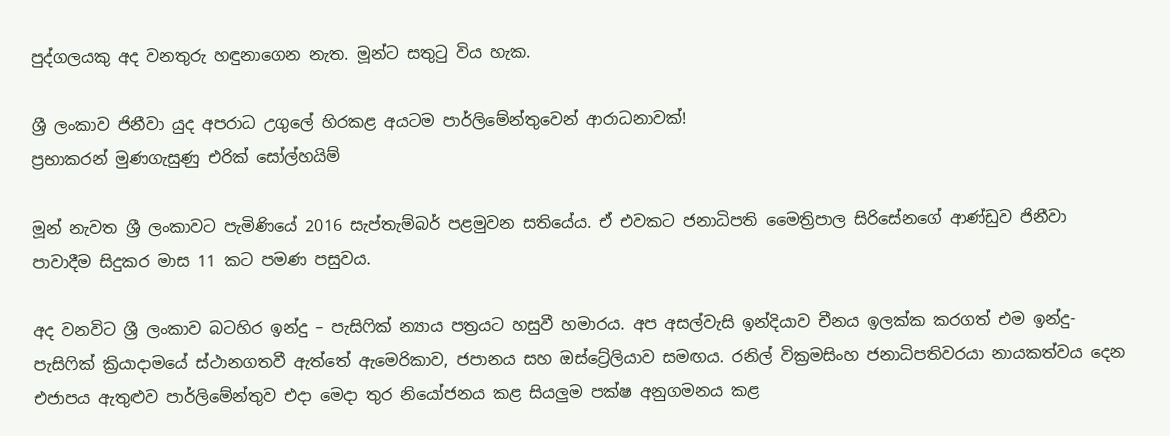පුද්ගලයකු අද වනතුරු හඳුනාගෙන නැත. මූන්ට සතුටු විය හැක.

ශ්‍රී ලංකාව ජිනීවා යුද අපරාධ උගුලේ හිරකළ අයටම පාර්ලිමේන්තුවෙන් ආරාධනාවක්!
ප්‍රභාකරන් මුණගැසුණු එරික් සෝල්හයිම්

මූන් නැවත ශ්‍රී ලංකාවට පැමිණියේ 2016 සැප්තැම්බර් පළමුවන සතියේය. ඒ එවකට ජනාධිපති මෛත්‍රිපාල සිරිසේනගේ ආණ්ඩුව ජිනීවා පාවාදීම සිදුකර මාස 11 කට පමණ පසුවය.

අද වනවිට ශ්‍රී ලංකාව බටහිර ඉන්දු – පැසිෆික් න්‍යාය පත්‍රයට හසුවී හමාරය. අප අසල්වැසි ඉන්දියාව චීනය ඉලක්ක කරගත් එම ඉන්දු-පැසිෆික් ක්‍රියාදාමයේ ස්ථානගතවී ඇත්තේ ඇමෙරිකාව, ජපානය සහ ඔස්ට්‍රේලියාව සමඟය. රනිල් වික්‍රමසිංහ ජනාධිපතිවරයා නායකත්වය දෙන එජාපය ඇතුළුව පාර්ලිමේන්තුව එදා මෙදා තුර නියෝජනය කළ සියලුම පක්ෂ අනුගමනය කළ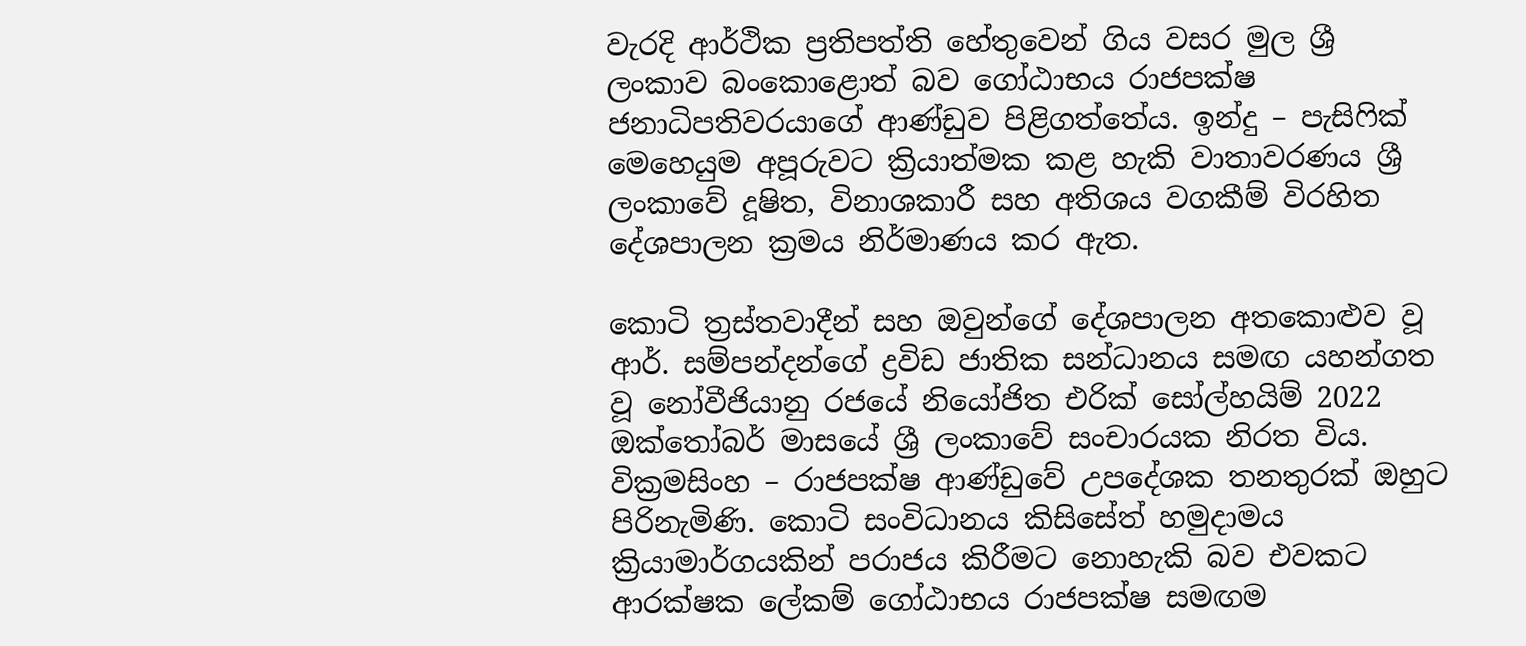වැරදි ආර්ථික ප්‍රතිපත්ති හේතුවෙන් ගිය වසර මුල ශ්‍රී ලංකාව බංකොළොත් බව ගෝඨාභය රාජපක්ෂ ජනාධිපතිවරයාගේ ආණ්ඩුව පිළිගත්තේය. ඉන්දු – පැසිෆික් මෙහෙයුම අපූරුවට ක්‍රියාත්මක කළ හැකි වාතාවරණය ශ්‍රී ලංකාවේ දූෂිත, විනාශකාරී සහ අතිශය වගකීම් විරහිත දේශපාලන ක්‍රමය නිර්මාණය කර ඇත.

කොටි ත්‍රස්තවාදීන් සහ ඔවුන්ගේ දේශපාලන අතකොළුව වූ ආර්. සම්පන්දන්ගේ ද්‍රවිඩ ජාතික සන්ධානය සමඟ යහන්ගත වූ නෝවීජියානු රජයේ නියෝජිත එරික් සෝල්හයිම් 2022 ඔක්තෝබර් මාසයේ ශ්‍රී ලංකාවේ සංචාරයක නිරත විය. වික්‍රමසිංහ – රාජපක්ෂ ආණ්ඩුවේ උපදේශක තනතුරක් ඔහුට පිරිනැමිණි. කොටි සංවිධානය කිසිසේත් හමුදාමය ක්‍රියාමාර්ගයකින් පරාජය කිරීමට නොහැකි බව එවකට ආරක්ෂක ලේකම් ගෝඨාභය රාජපක්ෂ සමඟම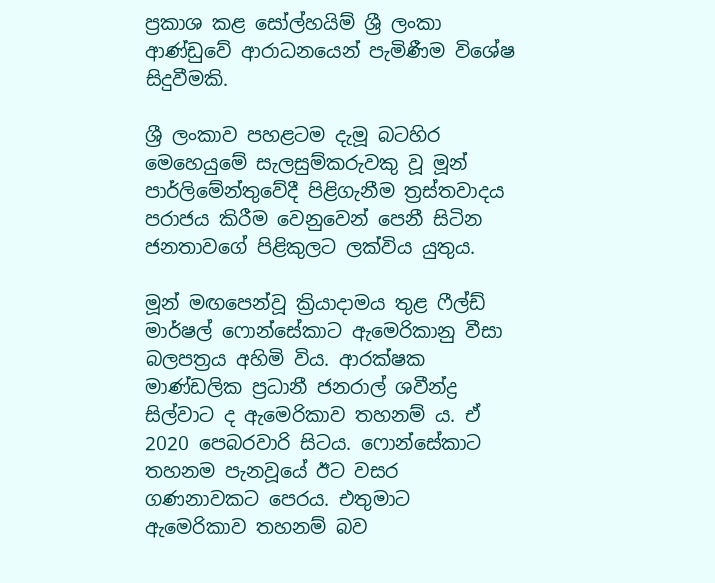ප්‍රකාශ කළ සෝල්හයිම් ශ්‍රී ලංකා ආණ්ඩුවේ ආරාධනයෙන් පැමිණීම විශේෂ සිදුවීමකි.

ශ්‍රී ලංකාව පහළටම දැමූ බටහිර මෙහෙයුමේ සැලසුම්කරුවකු වූ මූන් පාර්ලිමේන්තුවේදී පිළිගැනීම ත්‍රස්තවාදය පරාජය කිරීම වෙනුවෙන් පෙනී සිටින ජනතාවගේ පිළිකුලට ලක්විය යුතුය.

මූන් මඟපෙන්වූ ක්‍රියාදාමය තුළ ෆීල්ඩ් මාර්ෂල් ෆොන්සේකාට ඇමෙරිකානු වීසා බලපත්‍රය අහිමි විය. ආරක්ෂක මාණ්ඩලික ප්‍රධානී ජනරාල් ශවීන්ද්‍ර සිල්වාට ද ඇමෙරිකාව තහනම් ය. ඒ 2020 පෙබරවාරි සිටය. ෆොන්සේකාට තහනම පැනවූයේ ඊට වසර ගණනාවකට පෙරය. එතුමාට ඇමෙරිකාව තහනම් බව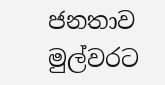ජනතාව මුල්වරට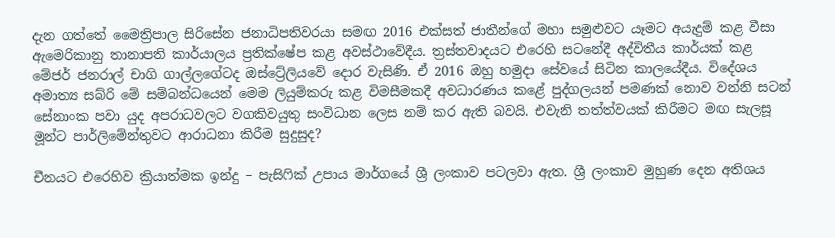දැන ගත්තේ මෛත්‍රිපාල සිරිසේන ජනාධිපතිවරයා සමඟ 2016 එක්සත් ජාතීන්ගේ මහා සමුළුවට යෑමට අයැදුම් කළ වීසා ඇමෙරිකානු තානාපති කාර්යාලය ප්‍රතික්ෂේප කළ අවස්ථාවේදීය. ත්‍රස්තවාදයට එරෙහි සටනේදී අද්විතීය කාර්යක් කළ මේජර් ජනරාල් චාගි ගාල්ලගේටද ඔස්ට්‍රේලියවේ දොර වැසිණි. ඒ 2016 ඔහු හමුදා සේවයේ සිටින කාලයේදීය. විදේශය අමාත්‍ය සබ්රි මේ සම්බන්ධයෙන් මෙම ලියුම්කරු කළ විමසීමකදී අවධාරණය කළේ පුද්ගලයන් පමණක් නොව වන්නි සටන් සේනාංක පවා යුද අපරාධවලට වගකිවයුතු සංවිධාන ලෙස නම් කර ඇති බවයි. එවැනි තත්ත්වයක් කිරීමට මඟ සැලසූ මූන්ට පාර්ලිමේන්තුවට ආරාධනා කිරීම සුදුසුද?

චීනයට එරෙහිව ක්‍රියාත්මක ඉන්දු – පැසිෆික් උපාය මාර්ගයේ ශ්‍රී ලංකාව පටලවා ඇත. ශ්‍රී ලංකාව මුහුණ දෙන අතිශය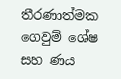තීරණාත්මක ගෙවුම් ශේෂ සහ ණය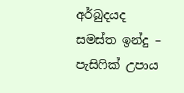අර්බුදයද සමස්ත ඉන්දු – පැසිෆික් උපාය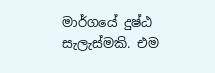මාර්ගයේ දුෂ්ඨ සැලැස්මකි. එම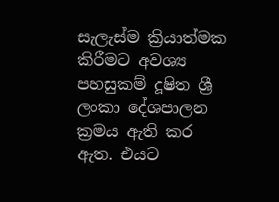සැලැස්ම ක්‍රියාත්මක කිරීමට අවශ්‍ය පහසුකම් දූෂිත ශ්‍රී ලංකා දේශපාලන ක්‍රමය ඇති කර ඇත. එයට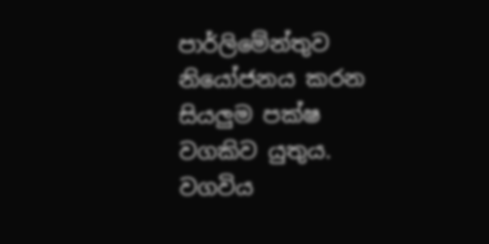පාර්ලිමේන්තුව නියෝජනය කරන සියලුම පක්ෂ වගකිව යුතුය. වගවිය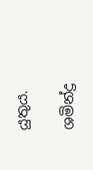යුතුය.

ශමින්ද්‍ර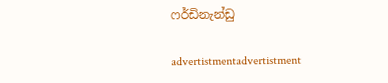ෆර්ඩිනැන්ඩු

advertistmentadvertistment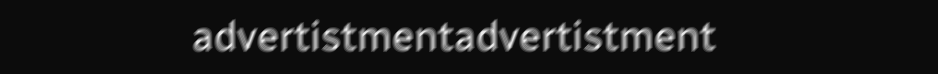advertistmentadvertistment